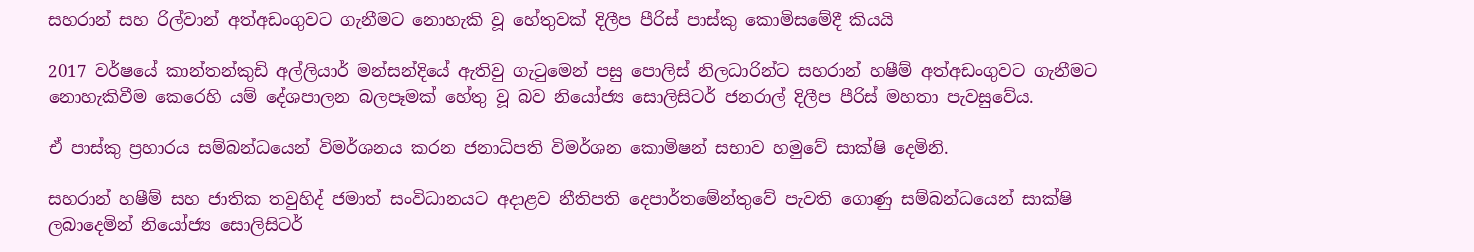සහරාන් සහ රිල්වාන් අත්අඩංගුවට ගැනීමට නොහැකි වූ හේතුවක් දිලීප පීරිස් පාස්කු කොමිසමේදී කියයි

2017 වර්ෂයේ කාන්තන්කුඩි අල්ලියාර් මන්සන්දියේ ඇතිවු ගැටුමෙන් පසු පොලිස් නිලධාරින්ට සහරාන් හෂීම් අත්අඩංගුවට ගැනීමට නොහැකිවීම කෙරෙහි යම් දේශපාලන බලපෑමක් හේතු වූ බව නියෝජ්‍ය සොලිසිටර් ජනරාල් දිලීප පීරිස් මහතා පැවසුවේය.

ඒ පාස්කු ප්‍රහාරය සම්බන්ධයෙන් විමර්ශනය කරන ජනාධිපති විමර්ශන කොමිෂන් සභාව හමුවේ සාක්ෂි දෙමිනි.

සහරාන් හෂීම් සහ ජාතික තවුහිද් ජමාත් සංවිධානයට අදාළව නීතිපති දෙපාර්තමේන්තුවේ පැවති ගොණු සම්බන්ධයෙන් සාක්ෂි ලබාදෙමින් නියෝජ්‍ය සොලිසිටර්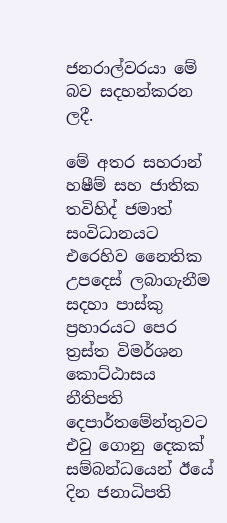ජනරාල්වරයා මේ බව සදහන්කරන ලදී.

මේ අතර සහරාන් හෂීම් සහ ජාතික තවිහිද් ජමාත් සංවිධානයට එරෙහිව නෛතික උපදෙස් ලබාගැනීම සදහා පාස්කු ප්‍රහාරයට පෙර ත්‍රස්ත විමර්ශන කොට්ඨාසය නීතිපති දෙපාර්තමේන්තුවට එවු ගොනු දෙකක් සම්බන්ධයෙන් ඊයේ දින ජනාධිපති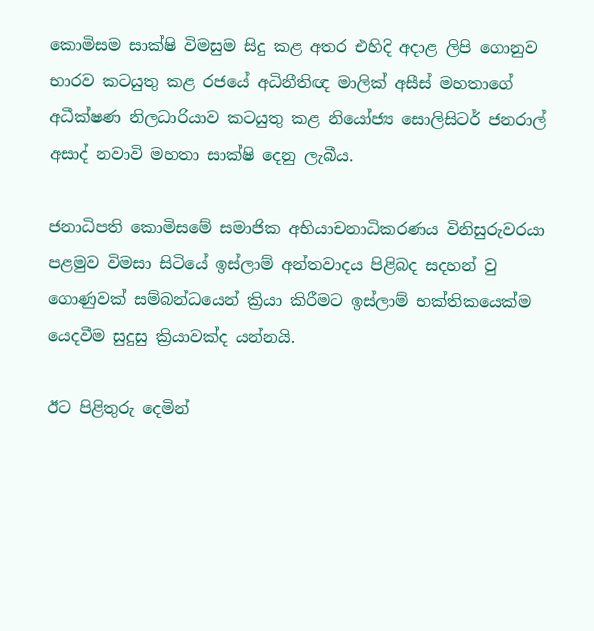කොමිසම සාක්ෂි විමසුම සිදු කළ අතර එහිදි අදාළ ලිපි ගොනුව භාරව කටයුතු කළ රජයේ අධිනීතිඥ මාලික් අසීස් මහතාගේ අධීක්ෂණ නිලධාරියාව කටයුතු කළ නියෝජ්‍ය සොලිසිටර් ජනරාල් අසාද් නවාවි මහතා සාක්ෂි දෙනු ලැබීය.

ජනාධිපති කොමිසමේ සමාජික අභියාචනාධිකරණය විනිසුරුවරයා පළමුව විමසා සිටියේ ඉස්ලාම් අන්තවාදය පිළිබද සදහන් වු ගොණුවක් සම්බන්ධයෙන් ක්‍රියා කිරීමට ඉස්ලාම් භක්තිකයෙක්ම යෙදවීම සුදුසු ක්‍රියාවක්ද යන්නයි.

ඊට පිළිතුරු දෙමින්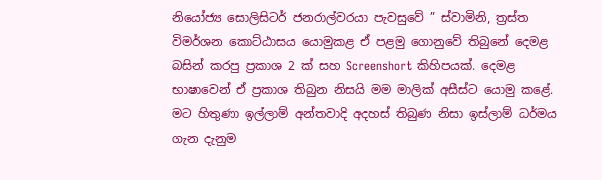නියෝජ්‍ය සොලිසිටර් ජනරාල්වරයා පැවසුවේ ” ස්වාමිනි, ත්‍රස්ත විමර්ශන කොට්ඨාසය යොමුකළ ඒ පළමු ගොනුවේ තිබුනේ දෙමළ බසින් කරපු ප්‍රකාශ 2 ක් සහ Screenshort කිහිපයක්. දෙමළ භාෂාවෙන් ඒ ප්‍රකාශ තිබුන නිසයි මම මාලික් අසීස්ට යොමු කළේ. මට හිතුණා ඉල්ලාම් අන්තවාදි අදහස් තිබුණ නිසා ඉස්ලාම් ධර්මය ගැන දැනුම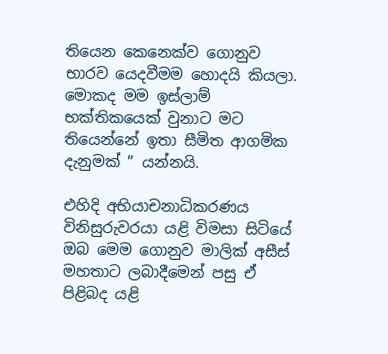තියෙන කෙනෙක්ව ගොනුව භාරව යෙදවීමම හොදයි කියලා. මොකද මම ඉස්ලාම් භක්තිකයෙක් වුනාට මට තියෙන්නේ ඉතා සීමිත ආගමික දැනුමක් ” යන්නයි.

එහිදි අභියාචනාධිකරණය විනිසුරුවරයා යළි විමසා සිටියේ ඔබ මෙම ගොනුව මාලික් අසීස් මහතාට ලබාදීමෙන් පසු ඒ පිළිබද යළි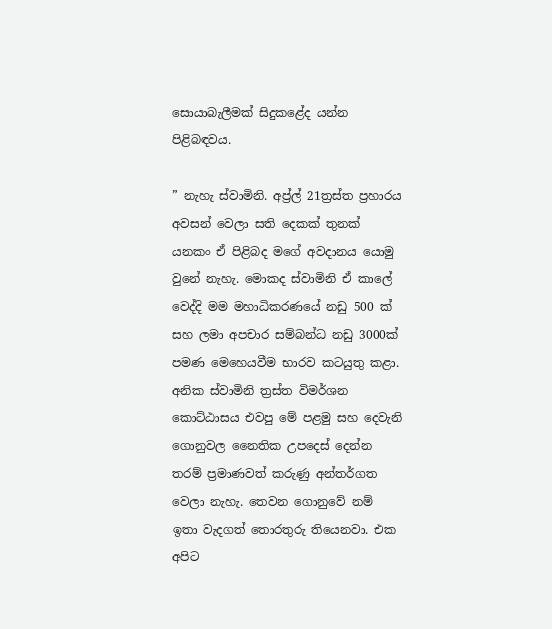සොයාබැලීමක් සිදුකළේද යන්න පිළිබඳවය.

” නැහැ ස්වාමිනි. අප්‍ර්ල් 21ත්‍රස්ත ප්‍රහාරය අවසන් වෙලා සති දෙකක් තුනක් යනකං ඒ පිළිබද මගේ අවදානය යොමු වුනේ නැහැ. මොකද ස්වාමිනි ඒ කාලේ වෙද්දි මම මහාධිකරණයේ නඩු 500 ක් සහ ලමා අපචාර සම්බන්ධ නඩු 3000ක් පමණ මෙහෙයවීම භාරව කටයුතු කළා. අනික ස්වාමිනි ත්‍රස්ත විමර්ශන කොට්ඨාසය එවපු මේ පළමු සහ දෙවැනි ගොනුවල නෛතික උපදෙස් දෙන්න තරම් ප්‍රමාණවත් කරුණු අන්තර්ගත වෙලා නැහැ. තෙවන ගොනුවේ නම් ඉතා වැදගත් තොරතුරු තියෙනවා. එක අපිට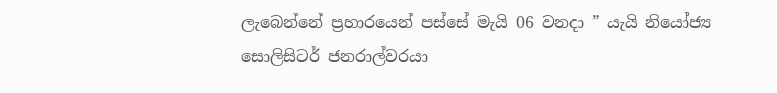ලැබෙන්නේ ප්‍රහාරයෙන් පස්සේ මැයි 06 වනදා ” යැයි නියෝජ්‍ය සොලිසිටර් ජනරාල්වරයා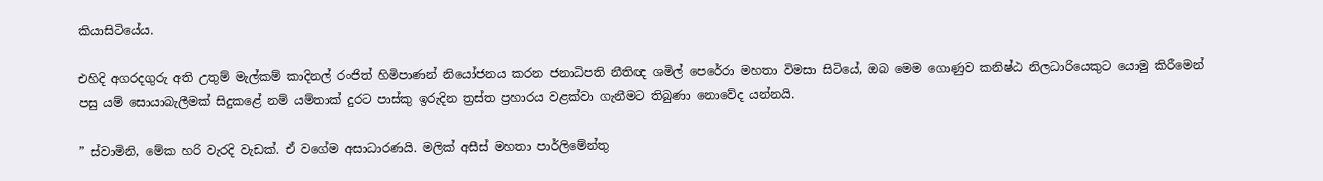කියාසිටියේය.

එහිදි අගරදගුරු අති උතුම් මැල්කම් කාදිනල් රංජිත් හිමිපාණන් නියෝජනය කරන ජනාධිපති නීතිඥ ශමිල් පෙරේරා මහතා විමසා සිටියේ, ඔබ මෙම ගොණුව කනිෂ්ඨ නිලධාරියෙකුට යොමු කිරීමෙන් පසු යම් සොයාබැලීමක් සිදුකළේ නම් යම්තාක් දුරට පාස්කු ඉරුදින ත්‍රස්ත ප්‍රහාරය වළක්වා ගැනීමට තිබුණා නොවේද යන්නයි.

” ස්වාමිනි, මේක හරි වැරදි වැඩක්. ඒ වගේම අසාධාරණයි. මලික් අසීස් මහතා පාර්ලිමේන්තු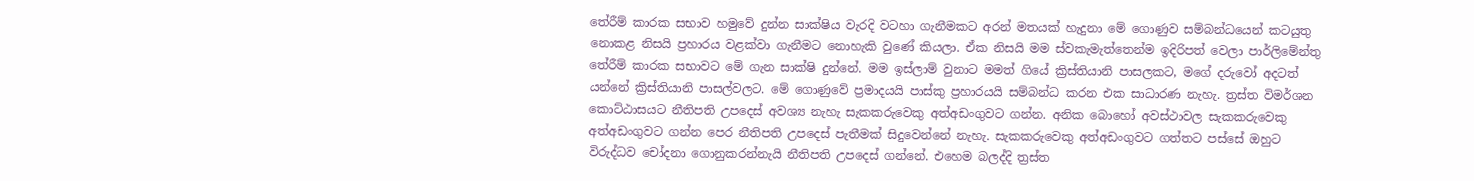තේරීම් කාරක සභාව හමුවේ දුන්න සාක්ෂිය වැරදි වටහා ගැනීමකට අරන් මතයක් හැදුනා මේ ගොණුව සම්බන්ධයෙන් කටයුතු නොකළ නිසයි ප්‍රහාරය වළක්වා ගැනීමට නොහැකි වුණේ කියලා. ඒක නිසයි මම ස්වකැමැත්තෙන්ම ඉදිරිපත් වෙලා පාර්ලිමේන්තු තේරීම් කාරක සභාවට මේ ගැන සාක්ෂි දුන්නේ. මම ඉස්ලාම් වුනාට මමත් ගියේ ක්‍රිස්තියානි පාසලකට, මගේ දරුවෝ අදටත් යන්නේ ක්‍රිස්තියානි පාසල්වලට. මේ ගොණුවේ ප්‍රමාදයයි පාස්කු ප්‍රහාරයයි සම්බන්ධ කරන එක සාධාරණ නැහැ. ත්‍රස්ත විමර්ශන කොට්ඨාසයට නීතිපති උපදෙස් අවශ්‍ය නැහැ සැකකරුවෙකු අත්අඩංගුවට ගන්න. අනික බොහෝ අවස්ථාවල සැකකරුවෙකු අත්අඩංගුවට ගන්න පෙර නීතිපති උපදෙස් පැතීමක් සිදුවෙන්නේ නැහැ. සැකකරුවෙකු අත්අඩංගුවට ගත්තට පස්සේ ඔහුට විරුද්ධව චෝදනා ගොනුකරන්නැයි නීතිපති උපදෙස් ගන්නේ. එහෙම බලද්දි ත්‍රස්ත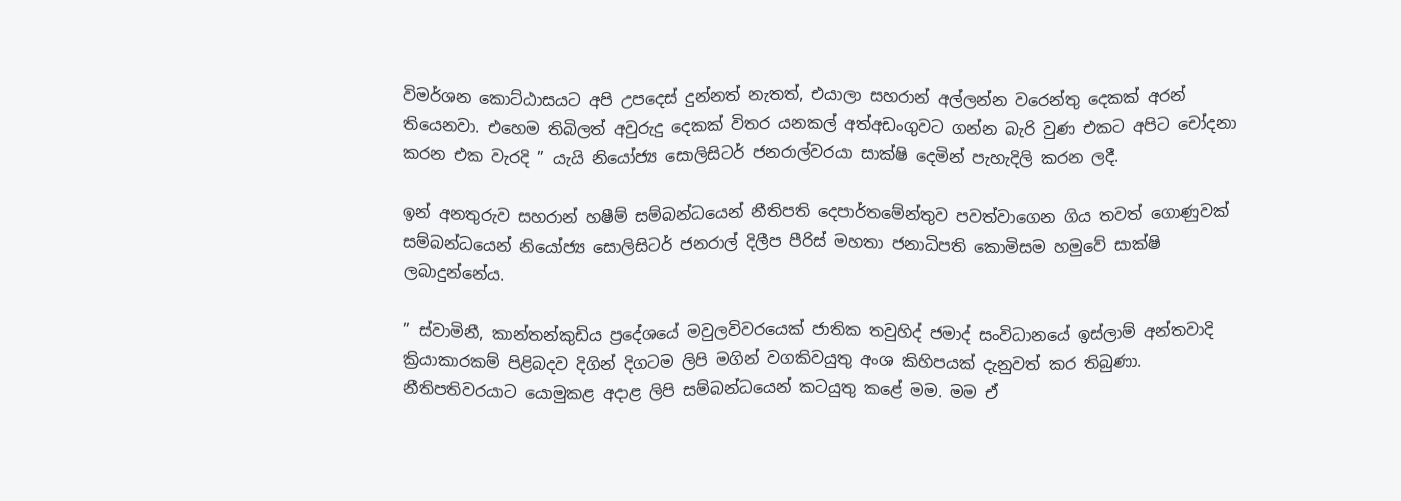විමර්ශන කොට්ඨාසයට අපි උපදෙස් දුන්නත් නැතත්, එයාලා සහරාන් අල්ලන්න වරෙන්තු දෙකක් අරන් තියෙනවා. එහෙම තිබිලත් අවුරුදු දෙකක් විතර යනකල් අත්අඩංගුවට ගන්න බැරි වුණ එකට අපිට චෝදනා කරන එක වැරදි ” යැයි නියෝජ්‍ය සොලිසිටර් ජනරාල්වරයා සාක්ෂි දෙමින් පැහැදිලි කරන ලදී.

ඉන් අනතුරුව සහරාන් හෂීම් සම්බන්ධයෙන් නීතිපති දෙපාර්තමේන්තුව පවත්වාගෙන ගිය තවත් ගොණුවක් සම්බන්ධයෙන් නියෝජ්‍ය සොලිසිටර් ජනරාල් දිලීප පීරිස් මහතා ජනාධිපති කොමිසම හමුවේ සාක්ෂි ලබාදුන්නේය.

” ස්වාමිනී, කාන්තන්කුඩිය ප්‍රදේශයේ මවුලවිවරයෙක් ජාතික තවුහිද් ජමාද් සංවිධානයේ ඉස්ලාම් අන්තවාදි ක්‍රියාකාරකම් පිළිබදව දිගින් දිගටම ලිපි මගින් වගකිවයුතු අංශ කිහිපයක් දැනුවත් කර තිබුණා. නීතිපතිවරයාට යොමුකළ අදාළ ලිපි සම්බන්ධයෙන් කටයුතු කළේ මම. මම ඒ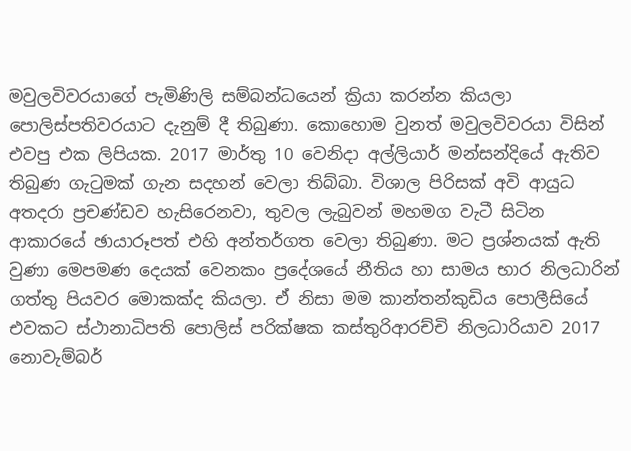මවුලවිවරයාගේ පැමිණිලි සම්බන්ධයෙන් ක්‍රියා කරන්න කියලා පොලිස්පතිවරයාට දැනුම් දී තිබුණා. කොහොම වුනත් මවුලවිවරයා විසින් එවපු එක ලිපියක. 2017 මාර්තු 10 වෙනිදා අල්ලියාර් මන්සන්දියේ ඇතිව තිබුණ ගැටුමක් ගැන සදහන් වෙලා තිබ්බා. විශාල පිරිසක් අවි ආයුධ අතදරා ප්‍රචණ්ඩව හැසිරෙනවා, තුවල ලැබුවන් මහමග වැටී සිටින ආකාරයේ ඡායාරූපත් එහි අන්තර්ගත වෙලා තිබුණා. මට ප්‍රශ්නයක් ඇති වුණා මෙපමණ දෙයක් වෙනකං ප්‍රදේශයේ නීතිය හා සාමය භාර නිලධාරින් ගත්තු පියවර මොකක්ද කියලා. ඒ නිසා මම කාන්තන්කුඩිය පොලීසියේ එවකට ස්ථානාධිපති පොලිස් පරික්ෂක කස්තුරිආරච්චි නිලධාරියාව 2017 නොවැම්බර්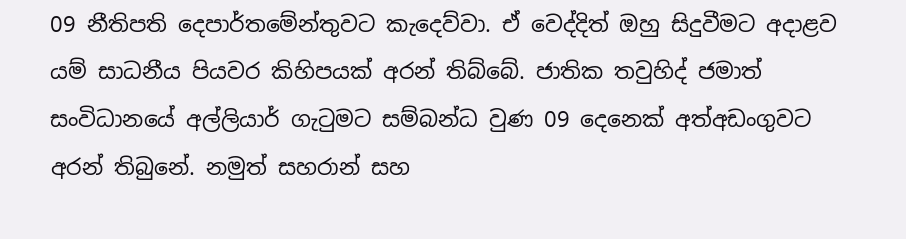09 නීතිපති දෙපාර්තමේන්තුවට කැදෙව්වා. ඒ වෙද්දිත් ඔහු සිදුවීමට අදාළව යම් සාධනීය පියවර කිහිපයක් අරන් තිබ්බේ. ජාතික තවුහිද් ජමාත් සංවිධානයේ අල්ලියාර් ගැටුමට සම්බන්ධ වුණ 09 දෙනෙක් අත්අඩංගුවට අරන් තිබුනේ. නමුත් සහරාන් සහ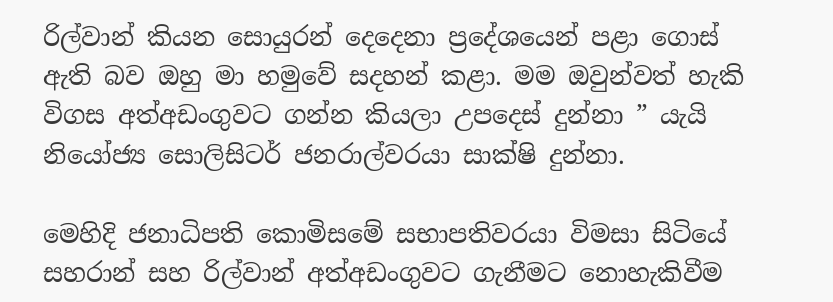රිල්වාන් කියන සොයුරන් දෙදෙනා ප්‍රදේශයෙන් පළා ගොස් ඇති බව ඔහු මා හමුවේ සදහන් කළා. මම ඔවුන්වත් හැකි විගස අත්අඩංගුවට ගන්න කියලා උපදෙස් දුන්නා ” යැයි නියෝජ්‍ය සොලිසිටර් ජනරාල්වරයා සාක්ෂි දුන්නා.

මෙහිදි ජනාධිපති කොමිසමේ සභාපතිවරයා විමසා සිටියේ සහරාන් සහ රිල්වාන් අත්අඩංගුවට ගැනීමට නොහැකිවීම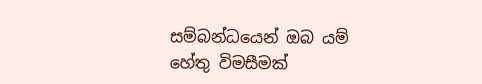සම්බන්ධයෙන් ඔබ යම් හේතු විමසීමක්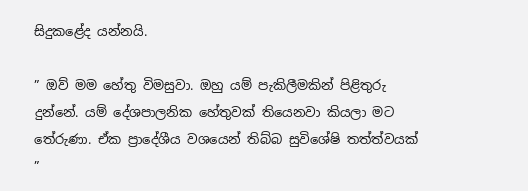සිදුකළේද යන්නයි.

” ඔව් මම හේතු විමසුවා. ඔහු යම් පැකිලීමකින් පිළිතුරු දුන්නේ. යම් දේශපාලනික හේතුවක් තියෙනවා කියලා මට තේරුණා. ඒක ප්‍රාදේශීය වශයෙන් තිබ්බ සුවිශේෂි තත්ත්වයක් ”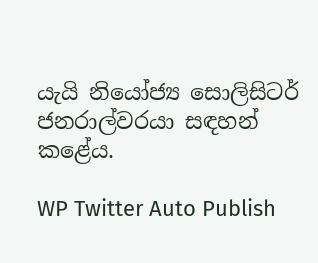යැයි නියෝජ්‍ය සොලිසිටර් ජනරාල්වරයා සඳහන් කළේය.

WP Twitter Auto Publish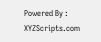Powered By : XYZScripts.com